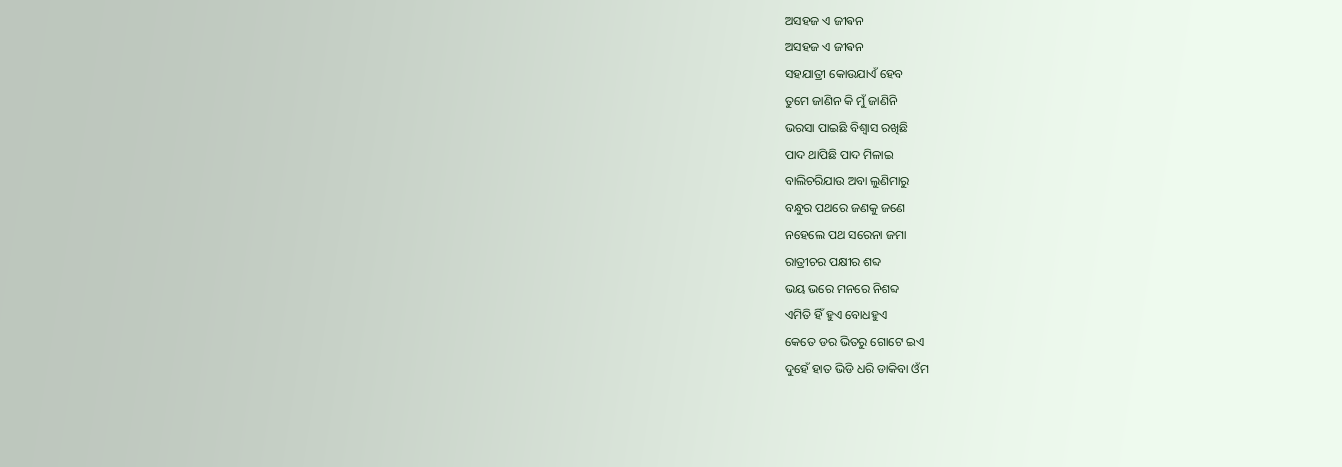ଅସହଜ ଏ ଜୀଵନ
ଅସହଜ ଏ ଜୀଵନ
ସହଯାତ୍ରୀ କୋଉଯାଏଁ ହେବ
ତୁମେ ଜାଣିନ କି ମୁଁ ଜାଣିନି
ଭରସା ପାଇଛି ବିଶ୍ୱାସ ରଖିଛି
ପାଦ ଥାପିଛି ପାଦ ମିଳାଇ
ବାଲିଚରିଯାଉ ଅବା ଲୁଣିମାରୁ
ବନ୍ଧୁର ପଥରେ ଜଣକୁ ଜଣେ
ନହେଲେ ପଥ ସରେନା ଜମା
ରାତ୍ରୀଚର ପକ୍ଷୀର ଶବ୍ଦ
ଭୟ ଭରେ ମନରେ ନିଶବ୍ଦ
ଏମିତି ହିଁ ହୁଏ ବୋଧହୁଏ
କେତେ ଡର ଭିତରୁ ଗୋଟେ ଇଏ
ଦୁହେଁ ହାତ ଭିଡି ଧରି ଡାକିବା ଓଁମ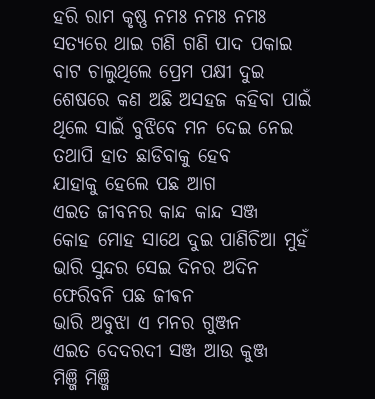ହରି ରାମ କୃଷ୍ଣ ନମଃ ନମଃ ନମଃ
ସତ୍ୟରେ ଥାଇ ଗଣି ଗଣି ପାଦ ପକାଇ
ବାଟ ଚାଲୁଥିଲେ ପ୍ରେମ ପକ୍ଷୀ ଦୁଇ
ଶେଷରେ କଣ ଅଛି ଅସହଜ କହିବା ପାଇଁ
ଥିଲେ ସାଇଁ ବୁଝିବେ ମନ ଦେଇ ନେଇ
ତଥାପି ହାତ ଛାଡିବାକୁ ହେବ
ଯାହାକୁ ହେଲେ ପଛ ଆଗ
ଏଇତ ଜୀବନର କାନ୍ଦ କାନ୍ଦ ସଞ୍ଜ
କୋହ ମୋହ ସାଥେ ଦୁଇ ପାଣିଚିଆ ମୁହଁ
ଭାରି ସୁନ୍ଦର ସେଇ ଦିନର ଅଦିନ
ଫେରିବନି ପଛ ଜୀଵନ
ଭାରି ଅବୁଝା ଏ ମନର ଗୁଞ୍ଜନ
ଏଇତ ଦେଦରଦୀ ସଞ୍ଜ ଆଉ କୁଞ୍ଜ
ମିଞ୍ଜି ମିଞ୍ଜି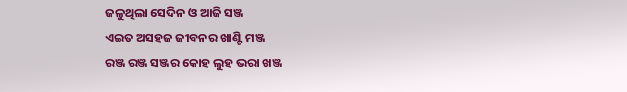ଜଳୁଥିଲା ସେଦିନ ଓ ଆଜି ସଞ୍ଜ
ଏଇତ ଅସହଜ ଜୀବନର ଖାଣ୍ଟି ମଞ୍ଜ
ରଞ୍ଜ ରଞ୍ଜ ସଞ୍ଜର କୋହ ଲୁହ ଭରା ଖଞ୍ଜ